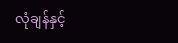လုံချန်နှင့်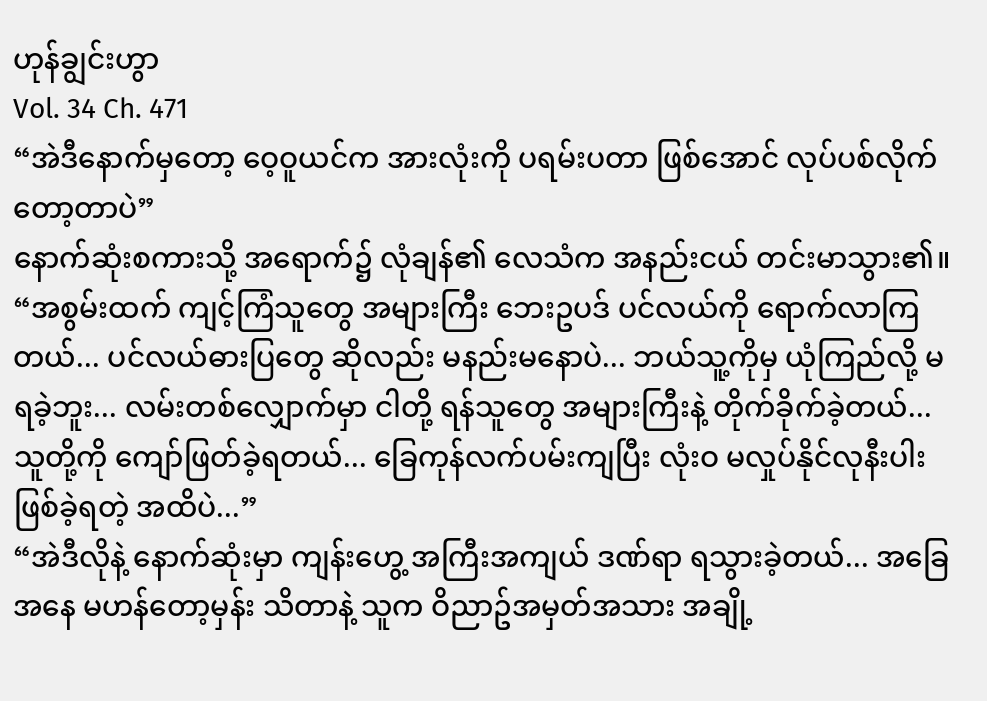ဟုန်ချွင်းဟွာ
Vol. 34 Ch. 471
“အဲဒီနောက်မှတော့ ဝေ့ဝူယင်က အားလုံးကို ပရမ်းပတာ ဖြစ်အောင် လုပ်ပစ်လိုက်တော့တာပဲ”
နောက်ဆုံးစကားသို့ အရောက်၌ လုံချန်၏ လေသံက အနည်းငယ် တင်းမာသွား၏။
“အစွမ်းထက် ကျင့်ကြံသူတွေ အများကြီး ဘေးဥပဒ် ပင်လယ်ကို ရောက်လာကြတယ်... ပင်လယ်ဓားပြတွေ ဆိုလည်း မနည်းမနောပဲ... ဘယ်သူ့ကိုမှ ယုံကြည်လို့ မရခဲ့ဘူး... လမ်းတစ်လျှောက်မှာ ငါတို့ ရန်သူတွေ အများကြီးနဲ့ တိုက်ခိုက်ခဲ့တယ်... သူတို့ကို ကျော်ဖြတ်ခဲ့ရတယ်... ခြေကုန်လက်ပမ်းကျပြီး လုံးဝ မလှုပ်နိုင်လုနီးပါး ဖြစ်ခဲ့ရတဲ့ အထိပဲ...”
“အဲဒီလိုနဲ့ နောက်ဆုံးမှာ ကျန်းဟွေ့ အကြီးအကျယ် ဒဏ်ရာ ရသွားခဲ့တယ်... အခြေအနေ မဟန်တော့မှန်း သိတာနဲ့ သူက ဝိညာဥ်အမှတ်အသား အချို့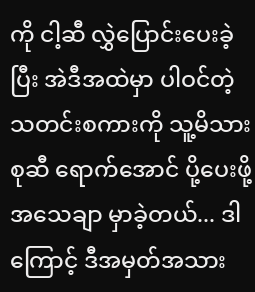ကို ငါ့ဆီ လွှဲပြောင်းပေးခဲ့ပြီး အဲဒီအထဲမှာ ပါဝင်တဲ့ သတင်းစကားကို သူ့မိသားစုဆီ ရောက်အောင် ပို့ပေးဖို့ အသေချာ မှာခဲ့တယ်... ဒါကြောင့် ဒီအမှတ်အသား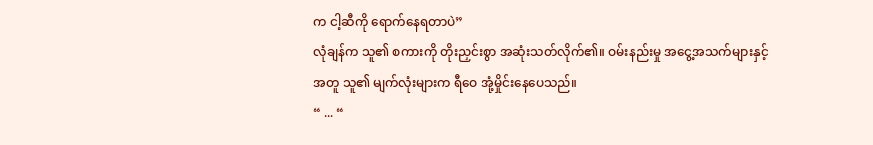က ငါ့ဆီကို ရောက်နေရတာပဲ”
လုံချန်က သူ၏ စကားကို တိုးညှင်းစွာ အဆုံးသတ်လိုက်၏။ ဝမ်းနည်းမှု အငွေ့အသက်များနှင့် အတူ သူ၏ မျက်လုံးများက ရီဝေ အုံ့မှိုင်းနေပေသည်။
“ ... “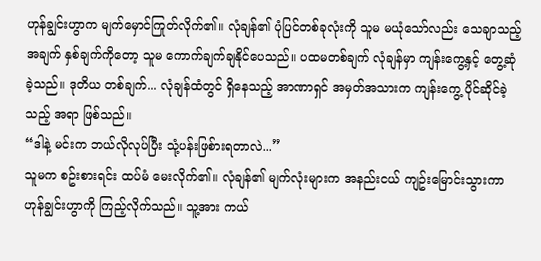ဟုန်ချွင်းဟွာက မျက်မှောင်ကြုတ်လိုက်၏။ လုံချန်၏ ပုံပြင်တစ်ခုလုံးကို သူမ မယုံသော်လည်း သေချာသည့် အချက် နှစ်ချက်ကိုတော့ သူမ ကောက်ချက်ချနိုင်ပေသည်။ ပထမတစ်ချက် လုံချန်မှာ ကျန်းကွေ့နှင့် တွေ့ဆုံခဲ့သည်။ ဒုတိယ တစ်ချက်... လုံချန်ထံတွင် ရှိနေသည့် အာဏာရှင် အမှတ်အသားက ကျန်းကွေ့ ပိုင်ဆိုင်ခဲ့သည့် အရာ ဖြစ်သည်။
“ဒါနဲ့ မင်းက ဘယ်လိုလုပ်ပြီး သုံ့ပန်းဖြစ်ားရတာလဲ...”
သူမက စဥ်းစားရင်း ထပ်မံ မေးလိုက်၏။ လုံချန်၏ မျက်လုံးများက အနည်းငယ် ကျဥ်းမြောင်းသွားကာ ဟုန်ချွင်းဟွာကို ကြည့်လိုက်သည်။ သူ့အား ကယ်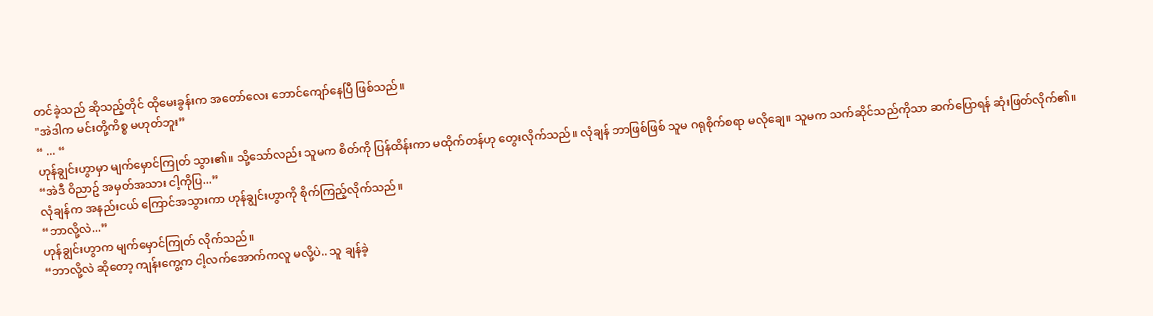တင်ခဲ့သည် ဆိုသည့်တိုင် ထိုမေးခွန်းက အတော်လေး ဘောင်ကျော်နေပြီ ဖြစ်သည်။
"အဲဒါက မင်းတို့ကိစ္စ မဟုတ်ဘူး”
“ ... “
ဟုန်ချွင်းဟွာမှာ မျက်မှောင်ကြုတ် သွား၏။ သို့သော်လည်း သူမက စိတ်ကို ပြန်ထိန်းကာ မထိုက်တန်ဟု တွေးလိုက်သည်။ လုံချန် ဘာဖြစ်ဖြစ် သူမ ဂရုစိုက်စရာ မလိုချေ။ သူမက သက်ဆိုင်သည်ကိုသာ ဆက်ပြောရန် ဆုံးဖြတ်လိုက်၏။
“အဲဒီ ဝိညာဥ် အမှတ်အသား ငါ့ကိုပြ...”
လုံချန်က အနည်းငယ် ကြောင်အသွားကာ ဟုန်ချွင်းဟွာကို စိုက်ကြည့်လိုက်သည်။
“ဘာလို့လဲ...”
ဟုန်ချွင်းဟွာက မျက်မှောင်ကြုတ် လိုက်သည်။
“ဘာလို့လဲ ဆိုတော့ ကျန်းကွေ့က ငါ့လက်အောက်ကလူ မလို့ပဲ.. သူ ချန်ခဲ့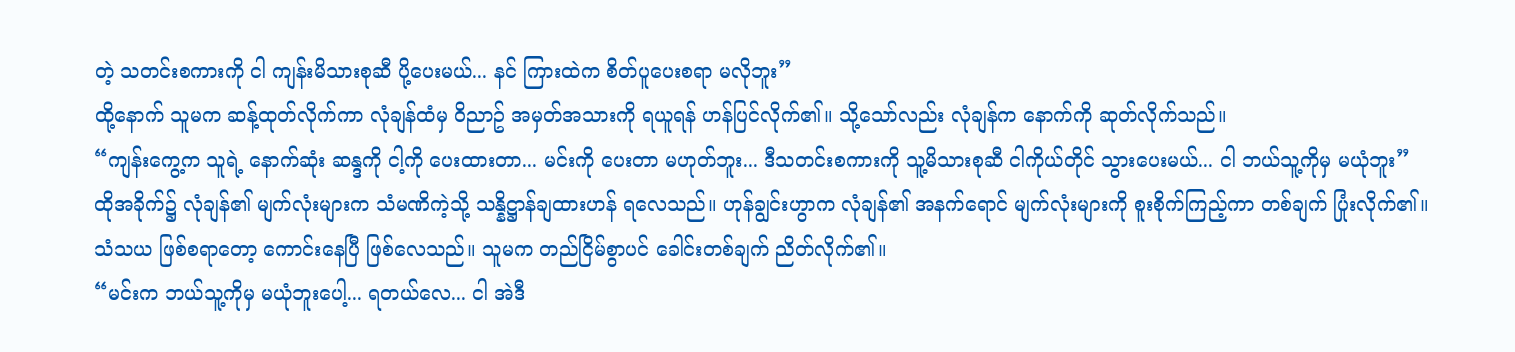တဲ့ သတင်းစကားကို ငါ ကျန်းမိသားစုဆီ ပို့ပေးမယ်... နင် ကြားထဲက စိတ်ပူပေးစရာ မလိုဘူး”
ထို့နောက် သူမက ဆန့်ထုတ်လိုက်ကာ လုံချန်ထံမှ ဝိညာဥ် အမှတ်အသားကို ရယူရန် ဟန်ပြင်လိုက်၏။ သို့သော်လည်း လုံချန်က နောက်ကို ဆုတ်လိုက်သည်။
“ကျန်းကွေ့က သူရဲ့ နောက်ဆုံး ဆန္ဒကို ငါ့ကို ပေးထားတာ... မင်းကို ပေးတာ မဟုတ်ဘူး... ဒီသတင်းစကားကို သူ့မိသားစုဆီ ငါကိုယ်တိုင် သွားပေးမယ်... ငါ ဘယ်သူ့ကိုမှ မယုံဘူး”
ထိုအခိုက်၌ လုံချန်၏ မျက်လုံးများက သံမဏိကဲ့သို့ သန္နိဋ္ဌာန်ချထားဟန် ရလေသည်။ ဟုန်ချွင်းဟွာက လုံချန်၏ အနက်ရောင် မျက်လုံးများကို စူးစိုက်ကြည့်ကာ တစ်ချက် ပြုံးလိုက်၏။ သံသယ ဖြစ်စရာတော့ ကောင်းနေပြီ ဖြစ်လေသည်။ သူမက တည်ငြိမ်စွာပင် ခေါင်းတစ်ချက် ညိတ်လိုက်၏။
“မင်းက ဘယ်သူ့ကိုမှ မယုံဘူးပေါ့... ရတယ်လေ... ငါ အဲဒီ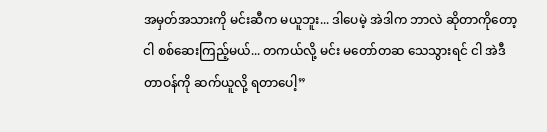အမှတ်အသားကို မင်းဆီက မယူဘူး... ဒါပေမဲ့ အဲဒါက ဘာလဲ ဆိုတာကိုတော့ ငါ စစ်ဆေးကြည့်မယ်... တကယ်လို့ မင်း မတော်တဆ သေသွားရင် ငါ အဲဒီ တာဝန်ကို ဆက်ယူလို့ ရတာပေါ့”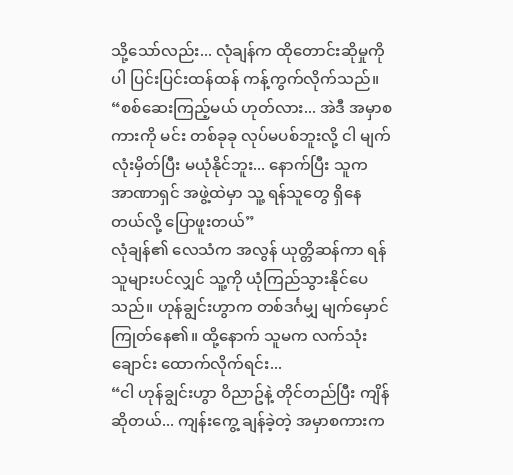သို့သော်လည်း... လုံချန်က ထိုတောင်းဆိုမှုကိုပါ ပြင်းပြင်းထန်ထန် ကန့်ကွက်လိုက်သည်။
“စစ်ဆေးကြည့်မယ် ဟုတ်လား... အဲဒီ အမှာစကားကို မင်း တစ်ခုခု လုပ်မပစ်ဘူးလို့ ငါ မျက်လုံးမှိတ်ပြီး မယုံနိုင်ဘူး... နောက်ပြီး သူက အာဏာရှင် အဖွဲ့ထဲမှာ သူ့ ရန်သူတွေ ရှိနေတယ်လို့ ပြောဖူးတယ်”
လုံချန်၏ လေသံက အလွန် ယုတ္တိဆန်ကာ ရန်သူများပင်လျှင် သူ့ကို ယုံကြည်သွားနိုင်ပေသည်။ ဟုန်ချွင်းဟွာက တစ်ဒင်္ဂမျှ မျက်မှောင်ကြုတ်နေ၏။ ထို့နောက် သူမက လက်သုံးချောင်း ထောက်လိုက်ရင်း...
“ငါ ဟုန်ချွင်းဟွာ ဝိညာဥ်နဲ့ တိုင်တည်ပြီး ကျိန်ဆိုတယ်... ကျန်းကွေ့ ချန်ခဲ့တဲ့ အမှာစကားက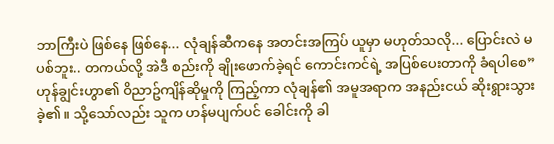ဘာကြီးပဲ ဖြစ်နေ ဖြစ်နေ... လုံချန်ဆီကနေ အတင်းအကြပ် ယူမှာ မဟုတ်သလို... ပြောင်းလဲ မပစ်ဘူး.. တကယ်လို့ အဲဒီ စည်းကို ချိုးဖောက်ခဲ့ရင် ကောင်းကင်ရဲ့ အပြစ်ပေးတာကို ခံရပါစေ”
ဟုန်ချွင်းဟွာ၏ ဝိညာဥ်ကျိန်ဆိုမှုကို ကြည့်ကာ လုံချန်၏ အမူအရာက အနည်းငယ် ဆိုးရွားသွားခဲ့၏။ သို့သော်လည်း သူက ဟန်မပျက်ပင် ခေါင်းကို ခါ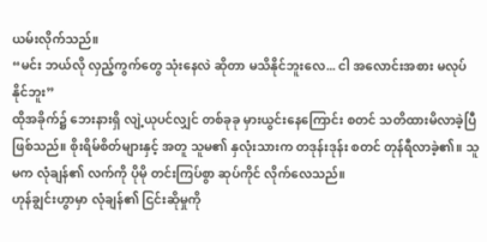ယမ်းလိုက်သည်။
“မင်း ဘယ်လို လှည့်ကွက်တွေ သုံးနေလဲ ဆိုတာ မသိနိုင်ဘူးလေ... ငါ အလောင်းအစား မလုပ်နိုင်ဘူး”
ထိုအခိုက်၌ ဘေးနားရှိ လျဲ့ယုပင်လျှင် တစ်ခုခု မှားယွင်းနေကြောင်း စတင် သတိထားမိလာခဲ့ပြီ ဖြစ်သည်။ စိုးရိမ်စိတ်များနှင့် အတူ သူမ၏ နှလုံးသားက တဒုန်းဒုန်း စတင် တုန်ရီလာခဲ့၏။ သူမက လုံချန်၏ လက်ကို ပိုမို တင်းကြပ်စွာ ဆုပ်ကိုင် လိုက်လေသည်။
ဟုန်ချွင်းဟွာမှာ လုံချန်၏ ငြင်းဆိုမှုကို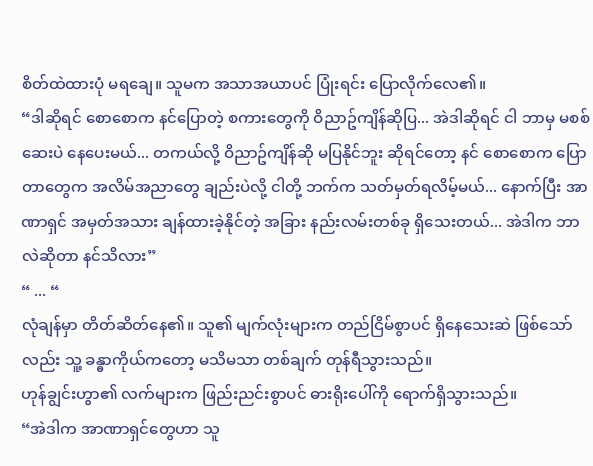စိတ်ထဲထားပုံ မရချေ။ သူမက အသာအယာပင် ပြုံးရင်း ပြောလိုက်လေ၏။
“ဒါဆိုရင် စောစောက နင်ပြောတဲ့ စကားတွေကို ဝိညာဥ်ကျိန်ဆိုပြ... အဲဒါဆိုရင် ငါ ဘာမှ မစစ်ဆေးပဲ နေပေးမယ်... တကယ်လို့ ဝိညာဥ်ကျိန်ဆို မပြနိုင်ဘူး ဆိုရင်တော့ နင် စောစောက ပြောတာတွေက အလိမ်အညာတွေ ချည်းပဲလို့ ငါတို့ ဘက်က သတ်မှတ်ရလိမ့်မယ်... နောက်ပြီး အာဏာရှင် အမှတ်အသား ချန်ထားခဲ့နိုင်တဲ့ အခြား နည်းလမ်းတစ်ခု ရှိသေးတယ်... အဲဒါက ဘာလဲဆိုတာ နင်သိလား”
“ ... “
လုံချန်မှာ တိတ်ဆိတ်နေ၏။ သူ၏ မျက်လုံးများက တည်ငြိမ်စွာပင် ရှိနေသေးဆဲ ဖြစ်သော်လည်း သူ့ ခန္ဓာကိုယ်ကတော့ မသိမသာ တစ်ချက် တုန်ရီသွားသည်။
ဟုန်ချွင်းဟွာ၏ လက်များက ဖြည်းညင်းစွာပင် ဓားရိုးပေါ်ကို ရောက်ရှိသွားသည်။
“အဲဒါက အာဏာရှင်တွေဟာ သူ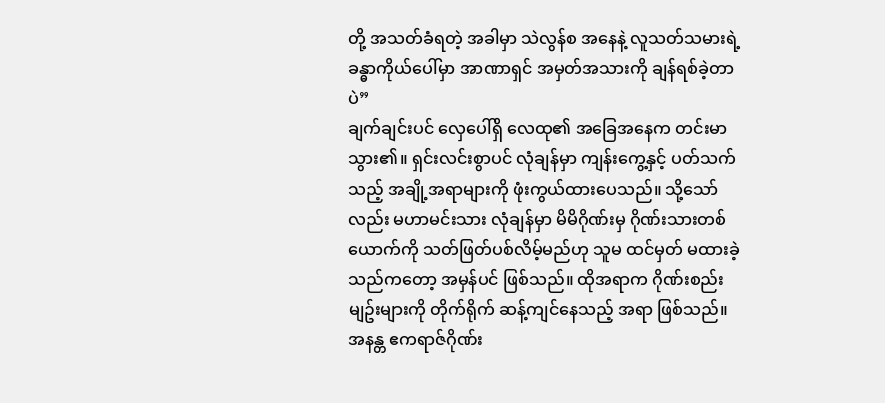တို့ အသတ်ခံရတဲ့ အခါမှာ သဲလွန်စ အနေနဲ့ လူသတ်သမားရဲ့ ခန္ဓာကိုယ်ပေါ်မှာ အာဏာရှင် အမှတ်အသားကို ချန်ရစ်ခဲ့တာပဲ”
ချက်ချင်းပင် လှေပေါ်ရှိ လေထု၏ အခြေအနေက တင်းမာသွား၏။ ရှင်းလင်းစွာပင် လုံချန်မှာ ကျန်းကွေ့နှင့် ပတ်သက်သည့် အချို့အရာများကို ဖုံးကွယ်ထားပေသည်။ သို့သော်လည်း မဟာမင်းသား လုံချန်မှာ မိမိဂိုဏ်းမှ ဂိုဏ်းသားတစ်ယောက်ကို သတ်ဖြတ်ပစ်လိမ့်မည်ဟု သူမ ထင်မှတ် မထားခဲ့သည်ကတော့ အမှန်ပင် ဖြစ်သည်။ ထိုအရာက ဂိုဏ်းစည်းမျဥ်းများကို တိုက်ရိုက် ဆန့်ကျင်နေသည့် အရာ ဖြစ်သည်။
အနန္တ ဧကရာဇ်ဂိုဏ်း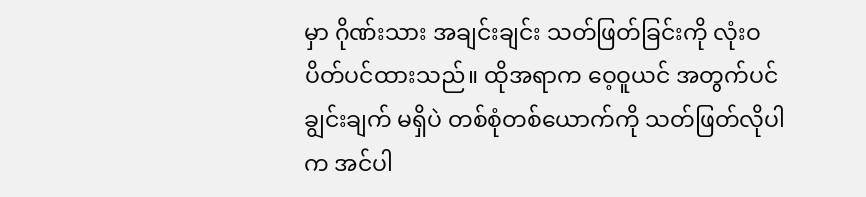မှာ ဂိုဏ်းသား အချင်းချင်း သတ်ဖြတ်ခြင်းကို လုံးဝ ပိတ်ပင်ထားသည်။ ထိုအရာက ဝေ့ဝူယင် အတွက်ပင် ချွင်းချက် မရှိပဲ တစ်စုံတစ်ယောက်ကို သတ်ဖြတ်လိုပါက အင်ပါ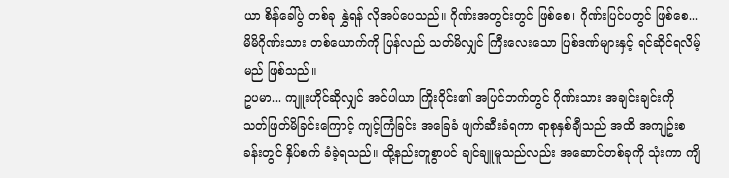ယာ စိန်ခေါ်ပွဲ တစ်ခု နွှဲရန် လိုအပ်ပေသည်။ ဂိုဏ်းအတွင်းတွင် ဖြစ်စေ၊ ဂိုဏ်းပြင်ပတွင် ဖြစ်စေ... မိမိဂိုဏ်းသား တစ်ယောက်ကို ပြန်လည် သတ်မိလျှင် ကြီးလေးသော ပြစ်ဒဏ်များနှင့် ရင်ဆိုင်ရလိမ့်မည် ဖြစ်သည်။
ဥပမာ... ကျူးဟိုင်ဆိုလျှင် အင်ပါယာ ကြိုးဝိုင်း၏ အပြင်ဘက်တွင် ဂိုဏ်းသား အချင်းချင်းကို သတ်ဖြတ်မိခြင်းကြောင့် ကျင့်ကြံခြင်း အခြေခံ ဖျက်ဆီးခံရကာ ရာစုနှစ်ချီသည် အထိ အကျဥ်းစခန်းတွင် နှိပ်စက် ခံခဲ့ရသည်။ ထို့နည်းတူစွာပင် ချင်ချူမူသည်လည်း အဆောင်တစ်ခုကို သုံးကာ ကျိ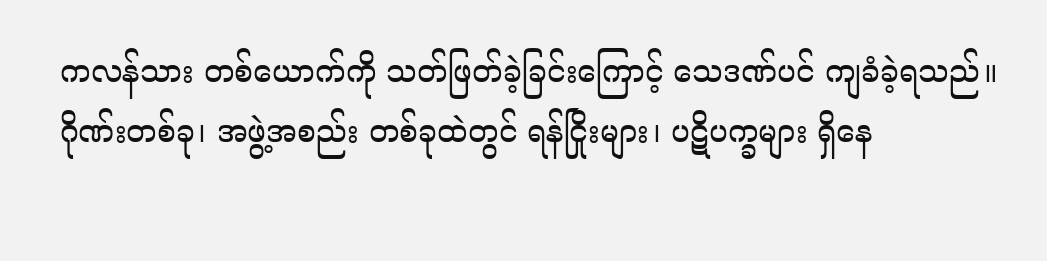ကလန်သား တစ်ယောက်ကို သတ်ဖြတ်ခဲ့ခြင်းကြောင့် သေဒဏ်ပင် ကျခံခဲ့ရသည်။
ဂိုဏ်းတစ်ခု၊ အဖွဲ့အစည်း တစ်ခုထဲတွင် ရန်ငြိုးများ၊ ပဋိပက္ခများ ရှိနေ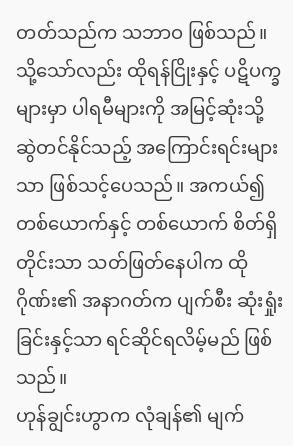တတ်သည်က သဘာဝ ဖြစ်သည်။ သို့သော်လည်း ထိုရန်ငြိုးနှင့် ပဋိပက္ခများမှာ ပါရမီများကို အမြင့်ဆုံးသို့ ဆွဲတင်နိုင်သည့် အကြောင်းရင်းများသာ ဖြစ်သင့်ပေသည်။ အကယ်၍ တစ်ယောက်နှင့် တစ်ယောက် စိတ်ရှိတိုင်းသာ သတ်ဖြတ်နေပါက ထိုဂိုဏ်း၏ အနာဂတ်က ပျက်စီး ဆုံးရှုံးခြင်းနှင့်သာ ရင်ဆိုင်ရလိမ့်မည် ဖြစ်သည်။
ဟုန်ချွင်းဟွာက လုံချန်၏ မျက်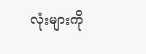လုံးများကို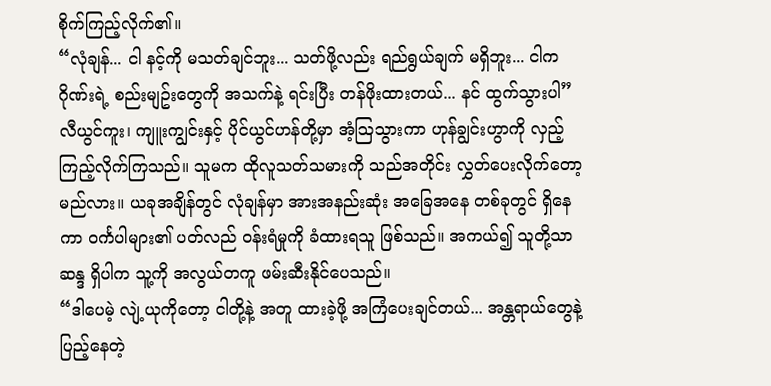စိုက်ကြည့်လိုက်၏။
“လုံချန်... ငါ နင့်ကို မသတ်ချင်ဘူး... သတ်ဖို့လည်း ရည်ရွယ်ချက် မရှိဘူး... ငါက ဂိုဏ်းရဲ့ စည်းမျဥ်းတွေကို အသက်နဲ့ ရင်းပြီး တန်ဖိုးထားတယ်... နင် ထွက်သွားပါ”
လီယွင်ကူး၊ ကျူးကျွင်းနှင့် ပိုင်ယွင်ဟန်တို့မှာ အံ့သြသွားကာ ဟုန်ချွင်းဟွာကို လှည့်ကြည့်လိုက်ကြသည်။ သူမက ထိုလူသတ်သမားကို သည်အတိုင်း လွှတ်ပေးလိုက်တော့မည်လား။ ယခုအချိန်တွင် လုံချန်မှာ အားအနည်းဆုံး အခြေအနေ တစ်ခုတွင် ရှိနေကာ ဝင်္ကပါများ၏ ပတ်လည် ဝန်းရံမှုကို ခံထားရသူ ဖြစ်သည်။ အကယ်၍ သူတို့သာ ဆန္ဒ ရှိပါက သူ့ကို အလွယ်တကူ ဖမ်းဆီးနိုင်ပေသည်။
“ဒါပေမဲ့ လျဲ့ယုကိုတော့ ငါတို့နဲ့ အတူ ထားခဲ့ဖို့ အကြံပေးချင်တယ်... အန္တရာယ်တွေနဲ့ ပြည့်နေတဲ့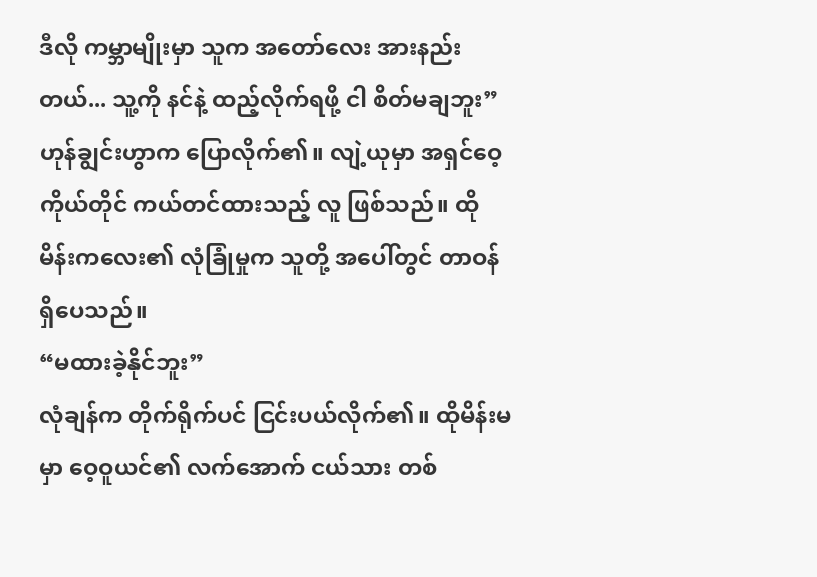ဒီလို ကမ္ဘာမျိုးမှာ သူက အတော်လေး အားနည်းတယ်... သူ့ကို နင်နဲ့ ထည့်လိုက်ရဖို့ ငါ စိတ်မချဘူး”
ဟုန်ချွင်းဟွာက ပြောလိုက်၏။ လျဲ့ယုမှာ အရှင်ဝေ့ ကိုယ်တိုင် ကယ်တင်ထားသည့် လူ ဖြစ်သည်။ ထိုမိန်းကလေး၏ လုံခြုံမှုက သူတို့ အပေါ်တွင် တာဝန်ရှိပေသည်။
“မထားခဲ့နိုင်ဘူး”
လုံချန်က တိုက်ရိုက်ပင် ငြင်းပယ်လိုက်၏။ ထိုမိန်းမမှာ ဝေ့ဝူယင်၏ လက်အောက် ငယ်သား တစ်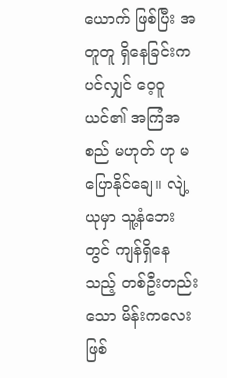ယောက် ဖြစ်ပြီး အတူတူ ရှိနေခြင်းကပင်လျှင် ဝေ့ဝူယင်၏ အကြံအစည် မဟုတ် ဟု မပြောနိုင်ချေ။ လျဲ့ယုမှာ သူ့နံဘေးတွင် ကျန်ရှိနေသည့် တစ်ဦးတည်းသော မိန်းကလေး ဖြစ်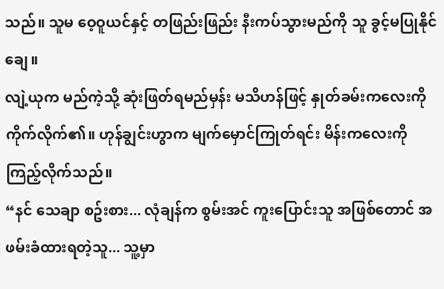သည်။ သူမ ဝေ့ဝူယင်နှင့် တဖြည်းဖြည်း နီးကပ်သွားမည်ကို သူ ခွင့်မပြုနိုင်ချေ။
လျဲ့ယုက မည်ကဲ့သို့ ဆုံးဖြတ်ရမည်မှန်း မသိဟန်ဖြင့် နှုတ်ခမ်းကလေးကို ကိုက်လိုက်၏။ ဟုန်ချွင်းဟွာက မျက်မှောင်ကြုတ်ရင်း မိန်းကလေးကို ကြည့်လိုက်သည်။
“နင် သေချာ စဥ်းစား... လုံချန်က စွမ်းအင် ကူးပြောင်းသူ အဖြစ်တောင် အဖမ်းခံထားရတဲ့သူ... သူ့မှာ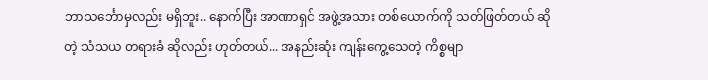ဘာသင်္ဘောမှလည်း မရှိဘူး.. နောက်ပြီး အာဏာရှင် အဖွဲ့အသား တစ်ယောက်ကို သတ်ဖြတ်တယ် ဆိုတဲ့ သံသယ တရားခံ ဆိုလည်း ဟုတ်တယ်... အနည်းဆုံး ကျန်းကွေ့သေတဲ့ ကိစ္စမျာ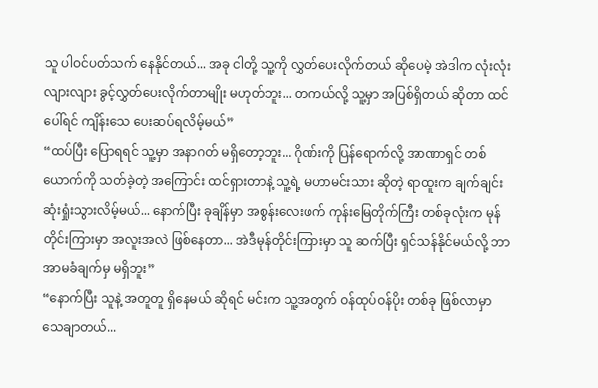သူ ပါဝင်ပတ်သက် နေနိုင်တယ်... အခု ငါတို့ သူ့ကို လွှတ်ပေးလိုက်တယ် ဆိုပေမဲ့ အဲဒါက လုံးလုံးလျားလျား ခွင့်လွှတ်ပေးလိုက်တာမျိုး မဟုတ်ဘူး... တကယ်လို့ သူ့မှာ အပြစ်ရှိတယ် ဆိုတာ ထင်ပေါ်ရင် ကျိန်းသေ ပေးဆပ်ရလိမ့်မယ်”
“ထပ်ပြီး ပြောရရင် သူ့မှာ အနာဂတ် မရှိတော့ဘူး... ဂိုဏ်းကို ပြန်ရောက်လို့ အာဏာရှင် တစ်ယောက်ကို သတ်ခဲ့တဲ့ အကြောင်း ထင်ရှားတာနဲ့ သူ့ရဲ့ မဟာမင်းသား ဆိုတဲ့ ရာထူးက ချက်ချင်း ဆုံးရှုံးသွားလိမ့်မယ်... နောက်ပြီး ခုချိန်မှာ အစွန်းလေးဖက် ကုန်းမြေတိုက်ကြီး တစ်ခုလုံးက မုန်တိုင်းကြားမှာ အလူးအလဲ ဖြစ်နေတာ... အဲဒီမုန်တိုင်းကြားမှာ သူ ဆက်ပြီး ရှင်သန်နိုင်မယ်လို့ ဘာ အာမခံချက်မှ မရှိဘူး”
“နောက်ပြီး သူနဲ့ အတူတူ ရှိနေမယ် ဆိုရင် မင်းက သူ့အတွက် ဝန်ထုပ်ဝန်ပိုး တစ်ခု ဖြစ်လာမှာ သေချာတယ်...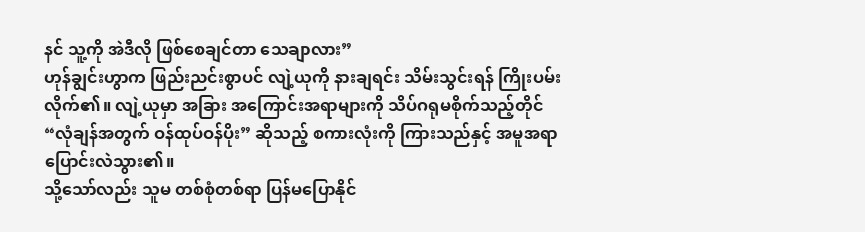နင် သူ့ကို အဲဒီလို ဖြစ်စေချင်တာ သေချာလား”
ဟုန်ချွင်းဟွာက ဖြည်းညင်းစွာပင် လျဲ့ယုကို နားချရင်း သိမ်းသွင်းရန် ကြိုးပမ်းလိုက်၏။ လျဲ့ယုမှာ အခြား အကြောင်းအရာများကို သိပ်ဂရုမစိုက်သည့်တိုင် “လုံချန်အတွက် ဝန်ထုပ်ဝန်ပိုး” ဆိုသည့် စကားလုံးကို ကြားသည်နှင့် အမူအရာ ပြောင်းလဲသွား၏။
သို့သော်လည်း သူမ တစ်စုံတစ်ရာ ပြန်မပြောနိုင်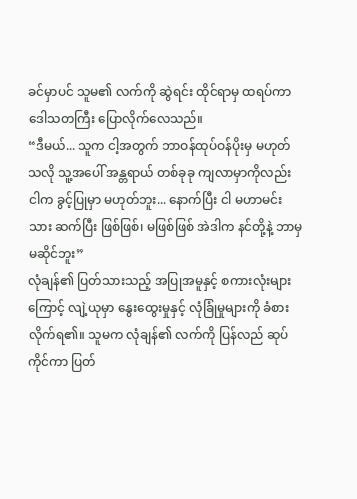ခင်မှာပင် သူမ၏ လက်ကို ဆွဲရင်း ထိုင်ရာမှ ထရပ်ကာ ဒေါသတကြီး ပြောလိုက်လေသည်။
“ဒီမယ်... သူက ငါ့အတွက် ဘာဝန်ထုပ်ဝန်ပိုးမှ မဟုတ်သလို သူ့အပေါ် အန္တရာယ် တစ်ခုခု ကျလာမှာကိုလည်း ငါက ခွင့်ပြုမှာ မဟုတ်ဘူး... နောက်ပြီး ငါ မဟာမင်းသား ဆက်ပြီး ဖြစ်ဖြစ်၊ မဖြစ်ဖြစ် အဲဒါက နင်တို့နဲ့ ဘာမှ မဆိုင်ဘူး”
လုံချန်၏ ပြတ်သားသည့် အပြုအမူနှင့် စကားလုံးများကြောင့် လျဲ့ယုမှာ နွေးထွေးမှုနှင့် လုံခြုံမှုများကို ခံစားလိုက်ရ၏။ သူမက လုံချန်၏ လက်ကို ပြန်လည် ဆုပ်ကိုင်ကာ ပြတ်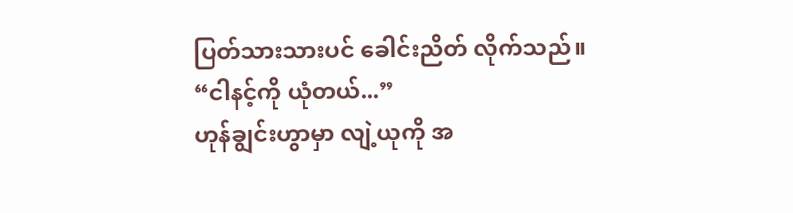ပြတ်သားသားပင် ခေါင်းညိတ် လိုက်သည်။
“ငါနင့်ကို ယုံတယ်...”
ဟုန်ချွင်းဟွာမှာ လျဲ့ယုကို အ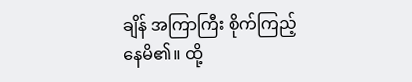ချိန် အကြာကြီး စိုက်ကြည့်နေမိ၏။ ထို့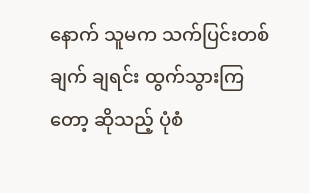နောက် သူမက သက်ပြင်းတစ်ချက် ချရင်း ထွက်သွားကြတော့ ဆိုသည့် ပုံစံ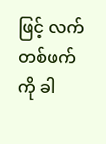ဖြင့် လက်တစ်ဖက်ကို ခါ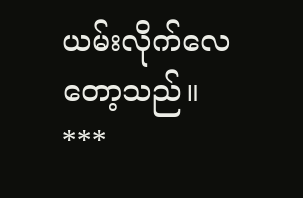ယမ်းလိုက်လေတော့သည်။
***